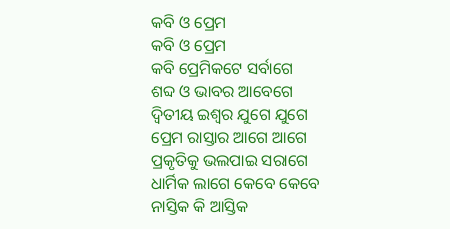କବି ଓ ପ୍ରେମ
କବି ଓ ପ୍ରେମ
କବି ପ୍ରେମିକଟେ ସର୍ବାଗେ
ଶବ୍ଦ ଓ ଭାବର ଆବେଗେ
ଦ୍ୱିତୀୟ ଇଶ୍ଵର ଯୁଗେ ଯୁଗେ
ପ୍ରେମ ରାସ୍ତାର ଆଗେ ଆଗେ
ପ୍ରକୃତିକୁ ଭଲପାଇ ସରାଗେ
ଧାର୍ମିକ ଲାଗେ କେବେ କେବେ
ନାସ୍ତିକ କି ଆସ୍ତିକ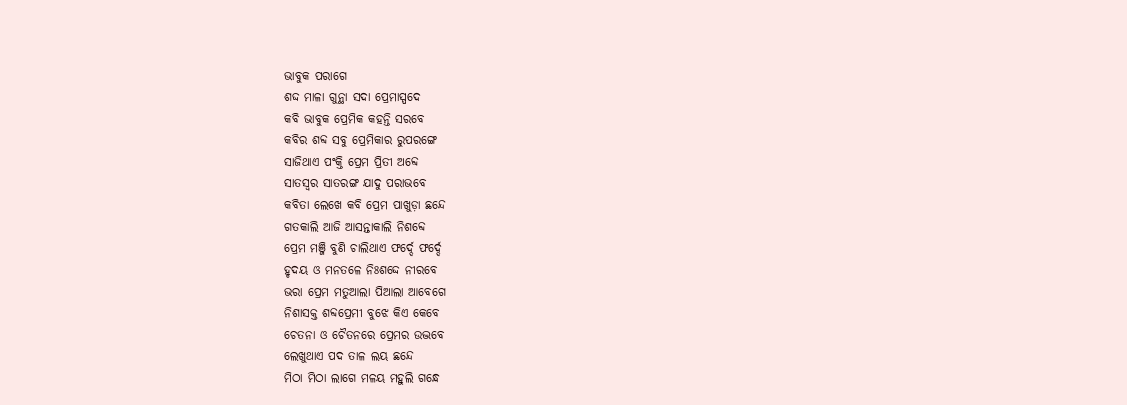ଭାବୁକ ପରାଗେ
ଶଦ୍ଦ ମାଳା ଗୁନ୍ଥା ସଦା ପ୍ରେମାସ୍ପଦେ
କବି ଭାବୁକ ପ୍ରେମିକ କହନ୍ତି ସରବେ
କବିର ଶବ୍ଦ ସବୁ ପ୍ରେମିକାର ରୁପରଙ୍ଗେ
ସାଜିଥାଏ ପଂକ୍ତି ପ୍ରେମ ପ୍ରିତୀ ଅବ୍ଦେ
ସାତସ୍ୱର ସାତରଙ୍ଗ ଯାଦୁ ପରାଭବେ
କବିତା ଲେଖେ କବି ପ୍ରେମ ପାଖୁଡ଼ା ଛନ୍ଦେ
ଗତକାଲି ଆଜି ଆସନ୍ତାକାଲି ନିଶବ୍ଦେ
ପ୍ରେମ ମଞ୍ଜି ବୁଣି ଚାଲିଥାଏ ଫର୍ଦ୍ଦେ ଫର୍ଦ୍ଦେ
ହୃଦୟ ଓ ମନତଳେ ନିଃଶଦ୍ଦେ ନୀରବେ
ଭରା ପ୍ରେମ ମତୁଆଲା ପିଆଲା ଆବେଗେ
ନିଶାସକ୍ତ ଶବ୍ଦପ୍ରେମୀ ବୁଝେ କିଏ କେବେ
ଚେତନା ଓ ଚୈତନରେ ପ୍ରେମର ଉଦ୍ଭବେ
ଲେଖୁଥାଏ ପଦ ତାଳ ଲୟ ଛନ୍ଦେ
ମିଠା ମିଠା ଲାଗେ ମଳୟ ମହୁଲି ଗନ୍ଧେ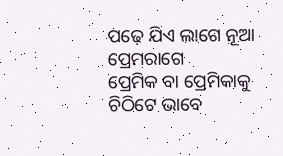ପଢ଼େ ଯିଏ ଲାଗେ ନୂଆ ପ୍ରେମରାଗେ
ପ୍ରେମିକ ବା ପ୍ରେମିକାକୁ ଚିଠିଟେ ଭାବେ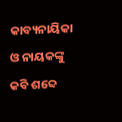କାବ୍ୟନାୟିକା ଓ ନାୟକଙ୍କୁ କବି ଶବ୍ଦେ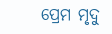ପ୍ରେମ ମୃଦୁ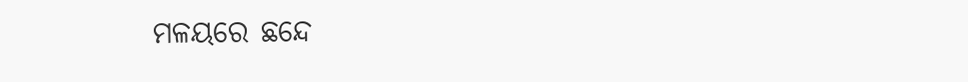ମଳୟରେ ଛନ୍ଦେ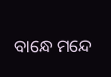ବାନ୍ଧେ ମନ୍ଦେ